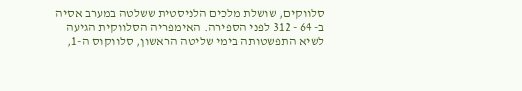סלווקים, שושלת מלכים הלניסטית ששלטה במערב אסיה ב- 64 - 312 לפני הספירה. האימפריה הסלווקית הגיעה לשיא התפשטותה בימי שליטה הראשון, סלווקוס ה-1,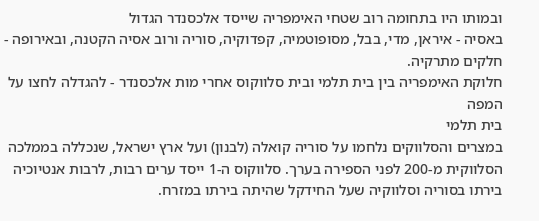ובמותו היו בתחומה רוב שטחי האימפריה שייסד אלכסנדר הגדול
באסיה - איראן, מדי, בבל, מסופוטמיה, קפדוקיה, סוריה ורוב אסיה הקטנה, ובאירופה - חלקים מתרקיה.
חלוקת האימפריה בין בית תלמי ובית סלווקוס אחרי מות אלכסנדר - להגדלה לחצו על המפה
בית תלמי
במצרים והסלווקים נלחמו על סוריה קואלה (לבנון) ועל ארץ ישראל, שנכללה בממלכה הסלווקית מ-200 לפני הספירה בערך. סלווקוס ה-1 ייסד ערים רבות, לרבות אנטיוכיה
בירתו בסוריה וסלווקיה שעל החידקל שהיתה בירתו במזרח.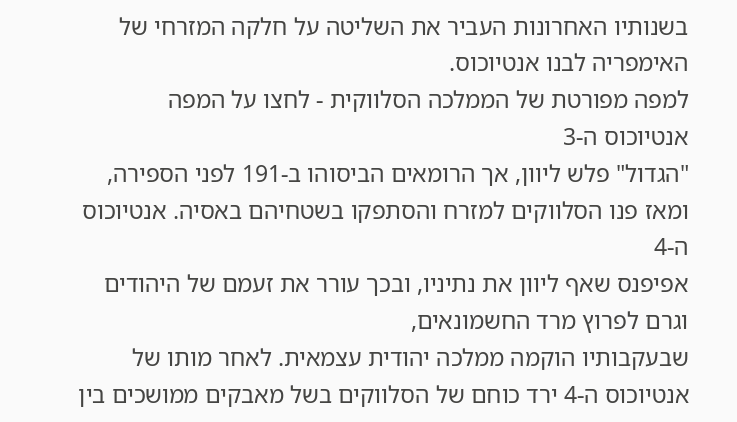בשנותיו האחרונות העביר את השליטה על חלקה המזרחי של האימפריה לבנו אנטיוכוס.
למפה מפורטת של הממלכה הסלווקית - לחצו על המפה
אנטיוכוס ה-3
"הגדול" פלש ליוון, אך הרומאים הביסוהו ב-191 לפני הספירה, ומאז פנו הסלווקים למזרח והסתפקו בשטחיהם באסיה. אנטיוכוס ה-4
אפיפנס שאף ליוון את נתיניו, ובכך עורר את זעמם של היהודים וגרם לפרוץ מרד החשמונאים,
שבעקבותיו הוקמה ממלכה יהודית עצמאית. לאחר מותו של אנטיוכוס ה-4 ירד כוחם של הסלווקים בשל מאבקים ממושכים בין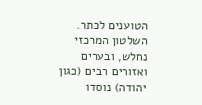הטוענים לכתר. השלטון המרכזי נחלש, ובערים ואזורים רבים (כגון יהודה) נוסדו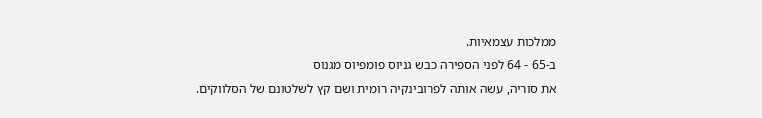ממלכות עצמאיות.
ב-65 - 64 לפני הספירה כבש גניוס פומפיוס מגנוס
את סוריה, עשה אותה לפרובינקיה רומית ושם קץ לשלטונם של הסלווקים.